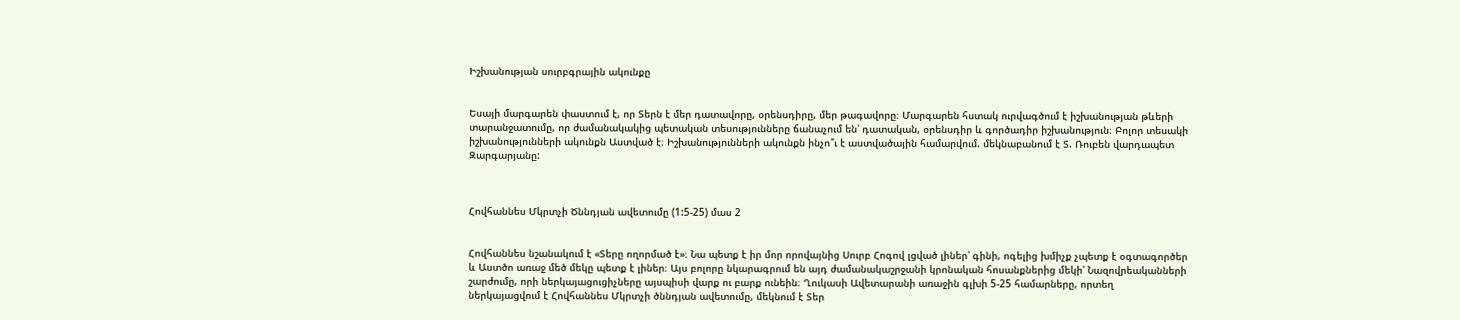Իշխանության սուրբգրային ակունքը


Եսայի մարգարեն փաստում է, որ Տերն է մեր դատավորը, օրենսդիրը, մեր թագավորը։ Մարգարեն հստակ ուրվագծում է իշխանության թևերի տարանջատումը, որ ժամանակակից պետական տեսությունները ճանաչում են՝ դատական, օրենսդիր և գործադիր իշխանություն։ Բոլոր տեսակի իշխանությունների ակունքն Աստված է։ Իշխանությունների ակունքն ինչո՞ւ է աստվածային համարվում. մեկնաբանում է Տ. Ռուբեն վարդապետ Զարգարյանը:



Հովհաննես Մկրտչի Ծննդյան ավետումը (1:5-25) մաս 2


Հովհաննես նշանակում է «Տերը ողորմած է»։ Նա պետք է իր մոր որովայնից Սուրբ Հոգով լցված լիներ՝ գինի, ոգելից խմիչք չպետք է օգտագործեր և Աստծո առաջ մեծ մեկը պետք է լիներ։ Այս բոլորը նկարագրում են այդ ժամանակաշրջանի կրոնական հոսանքներից մեկի՝ Նազովրեականների շարժումը, որի ներկայացուցիչները այսպիսի վարք ու բարք ունեին։ Ղուկասի Ավետարանի առաջին գլխի 5-25 համարները, որտեղ ներկայացվում է Հովհաննես Մկրտչի ծննդյան ավետումը, մեկնում է Տեր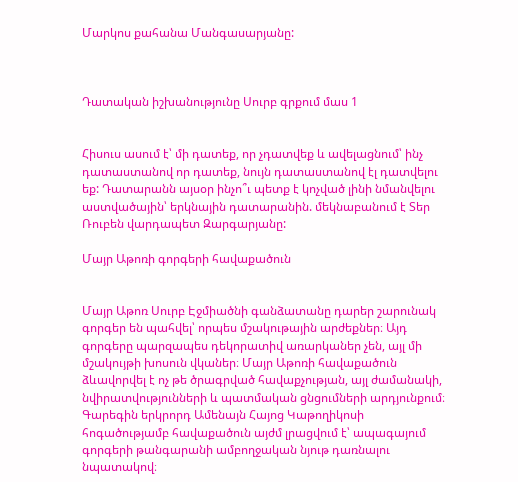Մարկոս քահանա Մանգասարյանը:



Դատական իշխանությունը Սուրբ գրքում մաս 1


Հիսուս ասում է՝ մի դատեք, որ չդատվեք և ավելացնում՝ ինչ դատաստանով որ դատեք, նույն դատաստանով էլ դատվելու եք: Դատարանն այսօր ինչո՞ւ պետք է կոչված լինի նմանվելու աստվածային՝ երկնային դատարանին. մեկնաբանում է Տեր Ռուբեն վարդապետ Զարգարյանը:

Մայր Աթոռի գորգերի հավաքածուն


Մայր Աթոռ Սուրբ Էջմիածնի գանձատանը դարեր շարունակ գորգեր են պահվել՝ որպես մշակութային արժեքներ։ Այդ գորգերը պարզապես դեկորատիվ առարկաներ չեն, այլ մի մշակույթի խոսուն վկաներ։ Մայր Աթոռի հավաքածուն ձևավորվել է ոչ թե ծրագրված հավաքչության, այլ ժամանակի, նվիրատվությունների և պատմական ցնցումների արդյունքում։ Գարեգին երկրորդ Ամենայն Հայոց Կաթողիկոսի հոգածությամբ հավաքածուն այժմ լրացվում է՝ ապագայում գորգերի թանգարանի ամբողջական նյութ դառնալու նպատակով։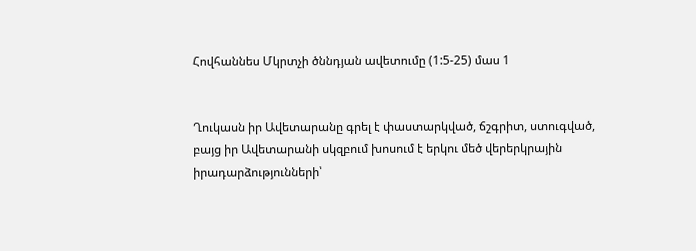Հովհաննես Մկրտչի ծննդյան ավետումը (1:5-25) մաս 1


Ղուկասն իր Ավետարանը գրել է փաստարկված, ճշգրիտ, ստուգված, բայց իր Ավետարանի սկզբում խոսում է երկու մեծ վերերկրային իրադարձությունների՝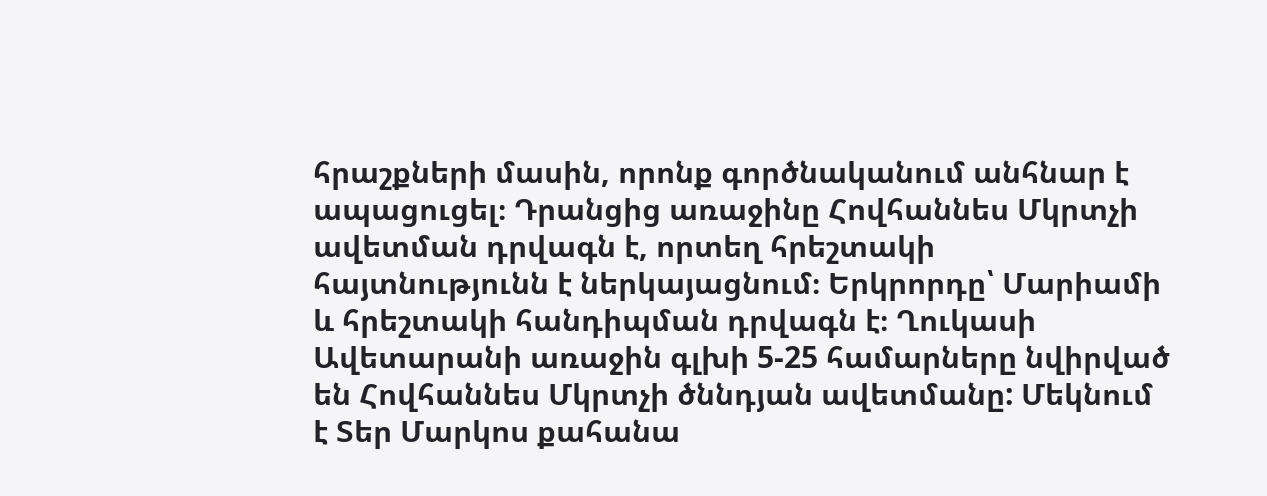հրաշքների մասին, որոնք գործնականում անհնար է ապացուցել։ Դրանցից առաջինը Հովհաննես Մկրտչի ավետման դրվագն է, որտեղ հրեշտակի հայտնությունն է ներկայացնում։ Երկրորդը՝ Մարիամի և հրեշտակի հանդիպման դրվագն է։ Ղուկասի Ավետարանի առաջին գլխի 5-25 համարները նվիրված են Հովհաննես Մկրտչի ծննդյան ավետմանը: Մեկնում է Տեր Մարկոս քահանա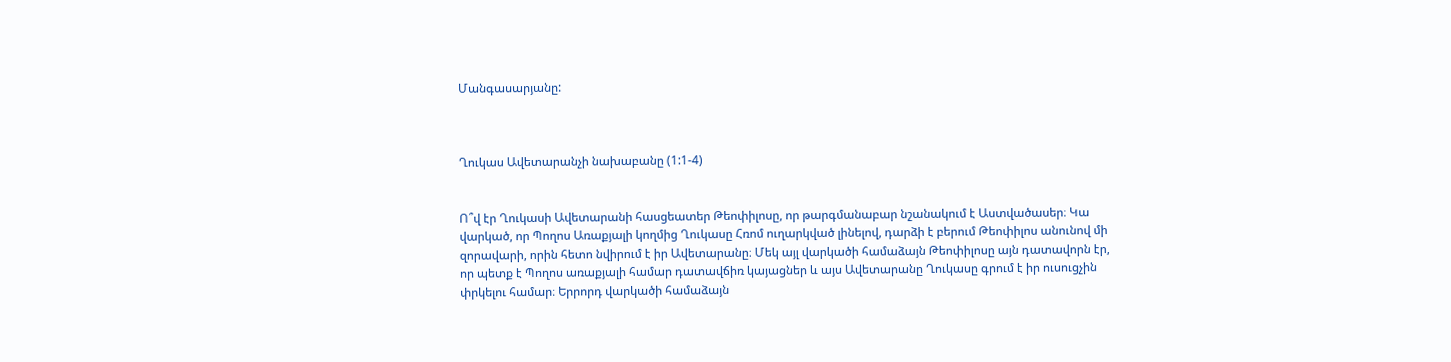Մանգասարյանը:



Ղուկաս Ավետարանչի նախաբանը (1:1-4)


Ո՞վ էր Ղուկասի Ավետարանի հասցեատեր Թեոփիլոսը, որ թարգմանաբար նշանակում է Աստվածասեր։ Կա վարկած, որ Պողոս Առաքյալի կողմից Ղուկասը Հռոմ ուղարկված լինելով, դարձի է բերում Թեոփիլոս անունով մի զորավարի, որին հետո նվիրում է իր Ավետարանը։ Մեկ այլ վարկածի համաձայն Թեոփիլոսը այն դատավորն էր, որ պետք է Պողոս առաքյալի համար դատավճիռ կայացներ և այս Ավետարանը Ղուկասը գրում է իր ուսուցչին փրկելու համար։ Երրորդ վարկածի համաձայն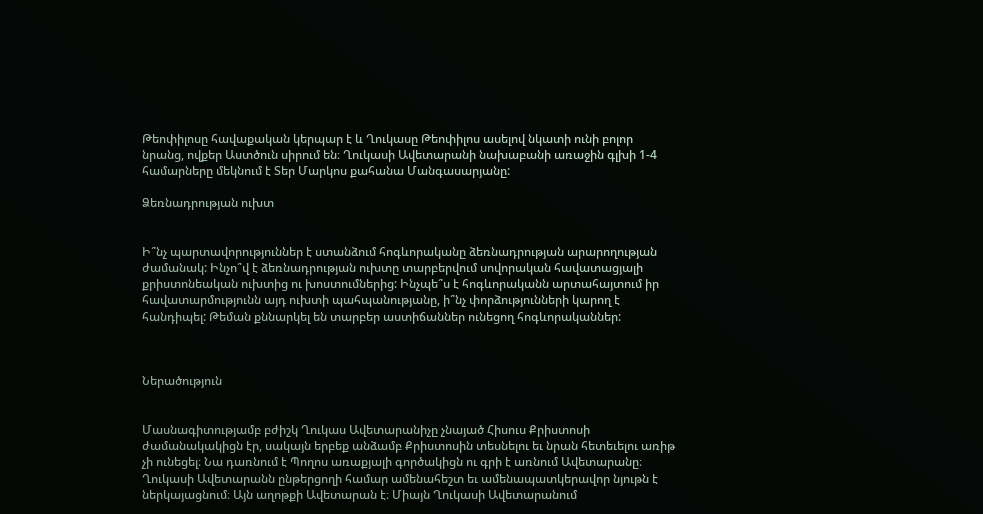Թեոփիլոսը հավաքական կերպար է և Ղուկասը Թեոփիլոս ասելով նկատի ունի բոլոր նրանց, ովքեր Աստծուն սիրում են։ Ղուկասի Ավետարանի նախաբանի առաջին գլխի 1-4 համարները մեկնում է Տեր Մարկոս քահանա Մանգասարյանը:

Ձեռնադրության ուխտ


Ի՞նչ պարտավորություններ է ստանձում հոգևորականը ձեռնադրության արարողության ժամանակ: Ինչո՞վ է ձեռնադրության ուխտը տարբերվում սովորական հավատացյալի քրիստոնեական ուխտից ու խոստումներից: Ինչպե՞ս է հոգևորականն արտահայտում իր հավատարմությունն այդ ուխտի պահպանությանը, ի՞նչ փորձությունների կարող է հանդիպել: Թեման քննարկել են տարբեր աստիճաններ ունեցող հոգևորականներ:



Ներածություն


Մասնագիտությամբ բժիշկ Ղուկաս Ավետարանիչը չնայած Հիսուս Քրիստոսի ժամանակակիցն էր, սակայն երբեք անձամբ Քրիստոսին տեսնելու եւ նրան հետեւելու առիթ չի ունեցել։ Նա դառնում է Պողոս առաքյալի գործակիցն ու գրի է առնում Ավետարանը։ Ղուկասի Ավետարանն ընթերցողի համար ամենահեշտ եւ ամենապատկերավոր նյութն է ներկայացնում։ Այն աղոթքի Ավետարան է։ Միայն Ղուկասի Ավետարանում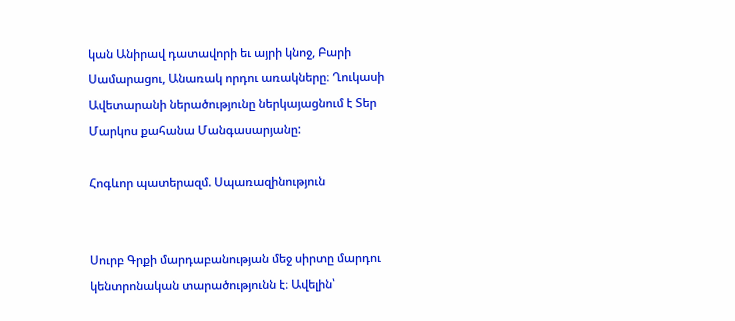կան Անիրավ դատավորի եւ այրի կնոջ, Բարի Սամարացու, Անառակ որդու առակները։ Ղուկասի Ավետարանի ներածությունը ներկայացնում է Տեր Մարկոս քահանա Մանգասարյանը:

Հոգևոր պատերազմ. Սպառազինություն


Սուրբ Գրքի մարդաբանության մեջ սիրտը մարդու կենտրոնական տարածությունն է։ Ավելին՝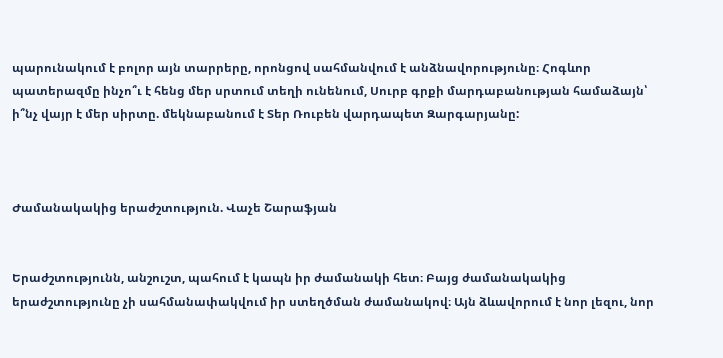պարունակում է բոլոր այն տարրերը, որոնցով սահմանվում է անձնավորությունը։ Հոգևոր պատերազմը ինչո՞ւ է հենց մեր սրտում տեղի ունենում, Սուրբ գրքի մարդաբանության համաձայն՝ ի՞նչ վայր է մեր սիրտը. մեկնաբանում է Տեր Ռուբեն վարդապետ Զարգարյանը:



Ժամանակակից երաժշտություն. Վաչե Շարաֆյան


Երաժշտությունն, անշուշտ, պահում է կապն իր ժամանակի հետ։ Բայց ժամանակակից երաժշտությունը չի սահմանափակվում իր ստեղծման ժամանակով։ Այն ձևավորում է նոր լեզու, նոր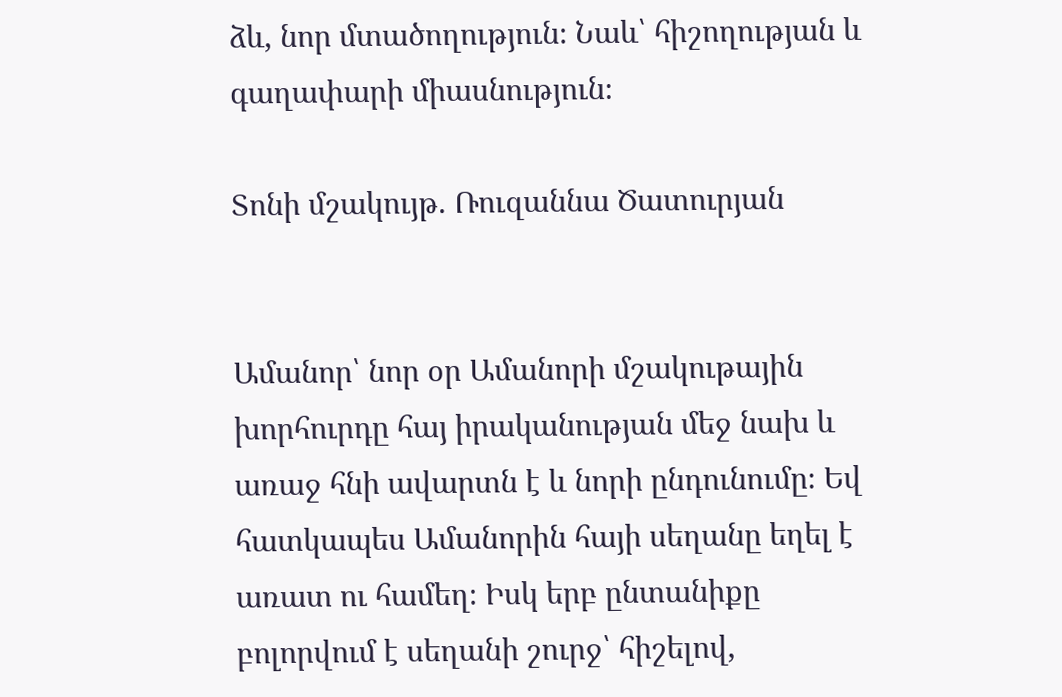ձև, նոր մտածողություն։ Նաև՝ հիշողության և գաղափարի միասնություն։

Տոնի մշակույթ. Ռուզաննա Ծատուրյան


Ամանոր՝ նոր օր Ամանորի մշակութային խորհուրդը հայ իրականության մեջ նախ և առաջ հնի ավարտն է և նորի ընդունումը։ Եվ հատկապես Ամանորին հայի սեղանը եղել է առատ ու համեղ։ Իսկ երբ ընտանիքը բոլորվում է սեղանի շուրջ՝ հիշելով,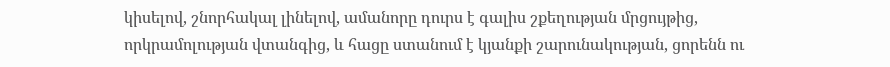կիսելով, շնորհակալ լինելով, ամանորը դուրս է գալիս շքեղության մրցույթից, որկրամոլության վտանգից, և հացը ստանում է կյանքի շարունակության, ցորենն ու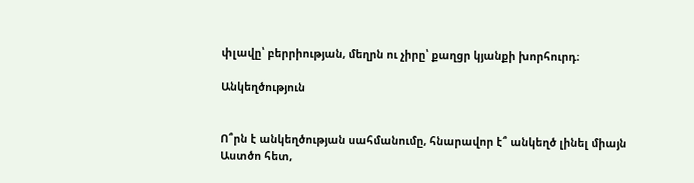փլավը՝ բերրիության, մեղրն ու չիրը՝ քաղցր կյանքի խորհուրդ։

Անկեղծություն


Ո՞րն է անկեղծության սահմանումը, հնարավոր է՞ անկեղծ լինել միայն Աստծո հետ,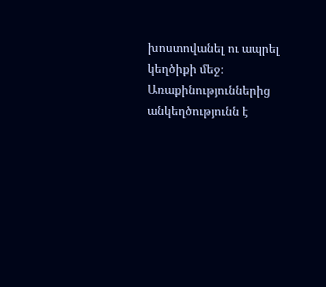խոստովանել ու ապրել կեղծիքի մեջ։ Առաքինություններից անկեղծությունն է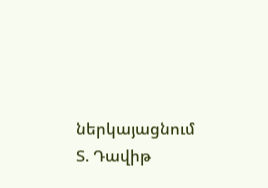ներկայացնում Տ. Դավիթ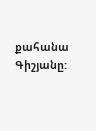քահանա Գիշյանը: